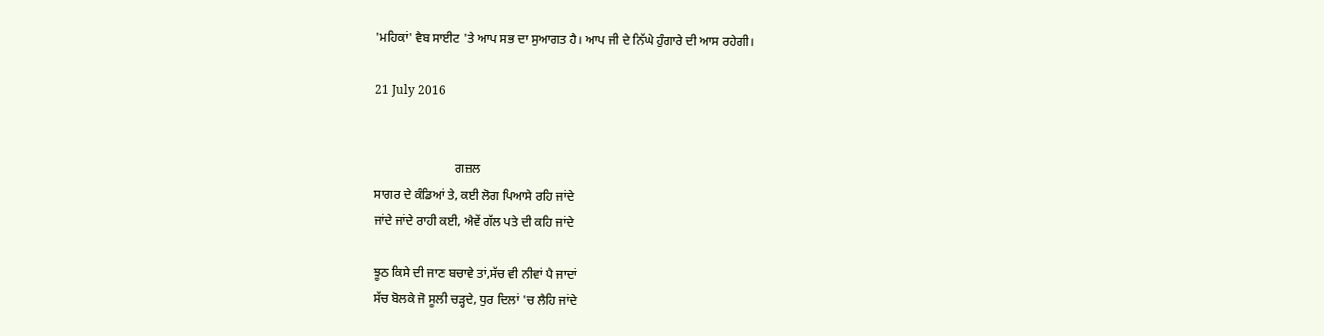'ਮਹਿਕਾਂ' ਵੈਬ ਸਾਈਟ 'ਤੇ ਆਪ ਸਭ ਦਾ ਸੁਆਗਤ ਹੈ। ਆਪ ਜੀ ਦੇ ਨਿੱਘੇ ਹੁੰਗਾਰੇ ਦੀ ਆਸ ਰਹੇਗੀ।

21 July 2016


                          ਗਜ਼ਲ
ਸਾਗਰ ਦੇ ਕੰਡਿਆਂ ਤੇ, ਕਈ ਲੋਗ ਪਿਆਸੇ ਰਹਿ ਜਾਂਦੇ
ਜਾਂਦੇ ਜਾਂਦੇ ਰਾਹੀ ਕਈ, ਐਵੇਂ ਗੱਲ ਪਤੇ ਦੀ ਕਹਿ ਜਾਂਦੇ

ਝੂਠ ਕਿਸੇ ਦੀ ਜਾਣ ਬਚਾਵੇ ਤਾਂ,ਸੱਚ ਵੀ ਨੀਵਾਂ ਪੈ ਜਾਦਾਂ
ਸੱਚ ਬੋਲਕੇ ਜੋ ਸੂਲੀ ਚੜ੍ਹਦੇ, ਧੁਰ ਦਿਲਾਂ 'ਚ ਲੈਹਿ ਜਾਂਦੇ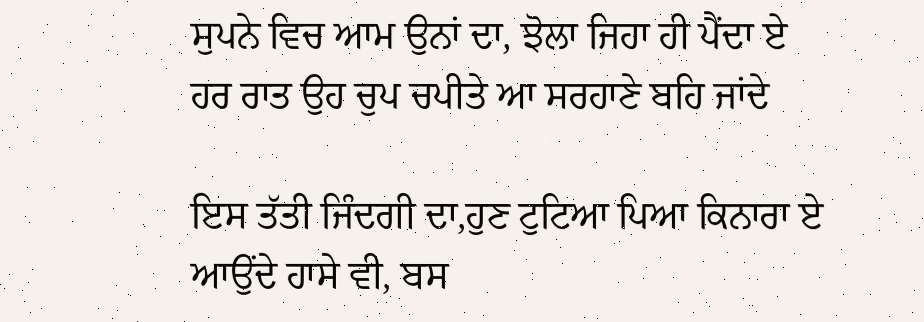ਸੁਪਨੇ ਵਿਚ ਆਮ ਉਨਾਂ ਦਾ, ਝੋਲਾ ਜਿਹਾ ਹੀ ਪੈਂਦਾ ਏ
ਹਰ ਰਾਤ ਉਹ ਚੁਪ ਚਪੀਤੇ ਆ ਸਰਹਾਣੇ ਬਹਿ ਜਾਂਦੇ

ਇਸ ਤੱਤੀ ਜਿੰਦਗੀ ਦਾ,ਹੁਣ ਟੁਟਿਆ ਪਿਆ ਕਿਨਾਰਾ ਏ
ਆਉਂਦੇ ਹਾਸੇ ਵੀ, ਬਸ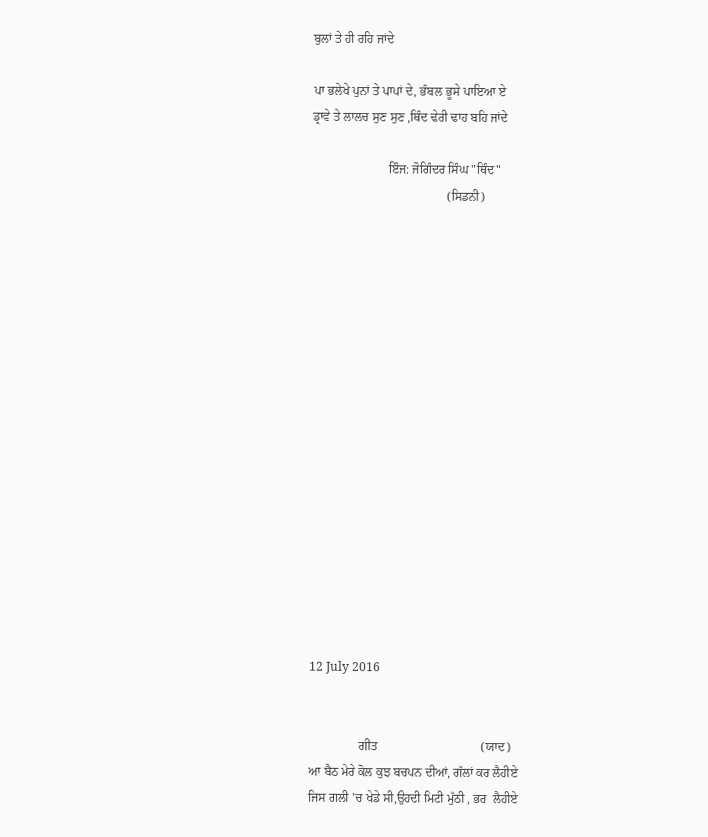ਬੁਲਾਂ ਤੇ ਹੀ ਰਹਿ ਜਾਂਦੇ

ਪਾ ਭਲੇਖੇ ਪੁਨਾਂ ਤੇ ਪਾਪਾਂ ਦੇ, ਭੰਬਲ ਭੂਸੇ ਪਾਇਆ ਏ
ਡ੍ਰਾਵੇ ਤੇ ਲਾਲਚ ਸੁਣ ਸੁਣ ,ਥਿੰਦ ਢੇਰੀ ਢਾਹ ਬਹਿ ਜਾਂਦੇ

                        ਇੰਜ: ਜੋਗਿੰਦਰ ਸਿੰਘ "ਥਿੰਦ"
                                           (ਸਿਡਨੀ)

















12 July 2016


                ਗੀਤ                                 (ਯਾਦ)
ਆ ਬੈਠ ਮੇਰੇ ਕੋਲ ਕੁਝ ਬਚਪਨ ਦੀਆਂ, ਗੱਲਾਂ ਕਰ ਲੈਹੀਏ
ਜਿਸ ਗਲੀ 'ਚ ਖੇਡੇ ਸੀ,ਉਹਦੀ ਮਿਟੀ ਮੁੱਠੀ , ਭਰ  ਲੈਹੀਏ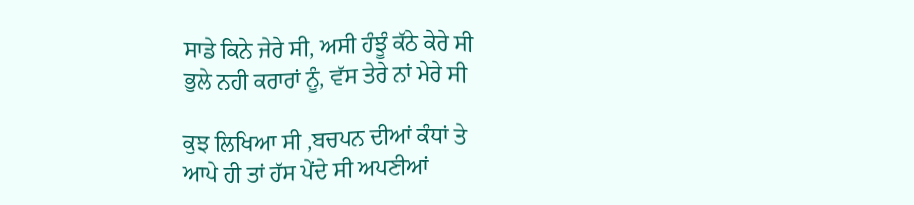ਸਾਡੇ ਕਿਨੇ ਜੇਰੇ ਸੀ, ਅਸੀ ਹੰਝੂੰ ਕੱਠੇ ਕੇਰੇ ਸੀ
ਭੁਲੇ ਨਹੀ ਕਰਾਰਾਂ ਨੂੰ, ਵੱਸ ਤੇਰੇ ਨਾਂ ਮੇਰੇ ਸੀ

ਕੁਝ ਲਿਖਿਆ ਸੀ ,ਬਚਪਨ ਦੀਆਂ ਕੰਧਾਂ ਤੇ
ਆਪੇ ਹੀ ਤਾਂ ਹੱਸ ਪੇਂਦੇ ਸੀ ਅਪਣੀਆਂ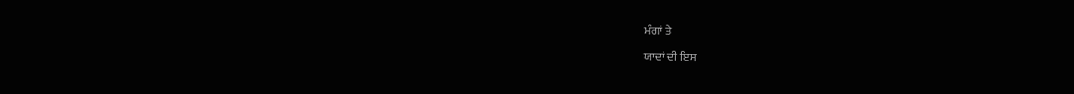ਮੰਗਾਂ ਤੇ

ਯਾਦਾਂ ਦੀ ਇਸ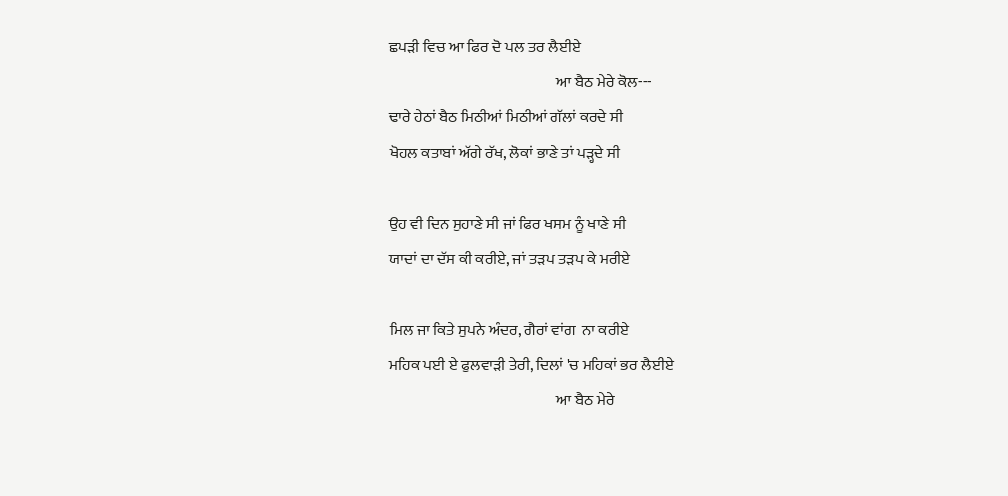ਛਪੜੀ ਵਿਚ ਆ ਫਿਰ ਦੋ ਪਲ ਤਰ ਲੈਈਏ
                                                       ਆ ਬੈਠ ਮੇਰੇ ਕੋਲ---
ਢਾਰੇ ਹੇਠਾਂ ਬੈਠ ਮਿਠੀਆਂ ਮਿਠੀਆਂ ਗੱਲਾਂ ਕਰਦੇ ਸੀ
ਖੋਹਲ ਕਤਾਬਾਂ ਅੱਗੇ ਰੱਖ, ਲੋਕਾਂ ਭਾਣੇ ਤਾਂ ਪੜ੍ਹਦੇ ਸੀ

ਉਹ ਵੀ ਦਿਨ ਸੁਹਾਣੇ ਸੀ ਜਾਂ ਫਿਰ ਖਸਮ ਨੂੰ ਖਾਣੇ ਸੀ
ਯਾਦਾਂ ਦਾ ਦੱਸ ਕੀ ਕਰੀਏ, ਜਾਂ ਤੜਪ ਤੜਪ ਕੇ ਮਰੀਏ

ਮਿਲ ਜਾ ਕਿਤੇ ਸੁਪਨੇ ਅੰਦਰ, ਗੈਰਾਂ ਵਾਂਗ  ਨਾ ਕਰੀਏ
ਮਹਿਕ ਪਈ ਏ ਫੁਲਵਾੜੀ ਤੇਰੀ, ਦਿਲਾਂ 'ਚ ਮਹਿਕਾਂ ਭਰ ਲੈਈਏ
                                                       ਆ ਬੈਠ ਮੇਰੇ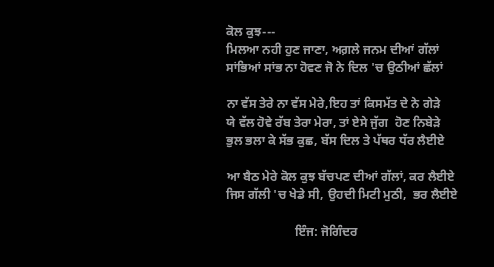ਕੋਲ ਕੁਝ---
ਮਿਲਆ ਨਹੀ ਹੁਣ ਜਾਣਾ, ਅਗ਼ਲੇ ਜਨਮ ਦੀਆਂ ਗੱਲਾਂ
ਸਾਂਭਿਆਂ ਸਾਂਭ ਨਾ ਹੋਵਣ ਜੋ ਨੇ ਦਿਲ 'ਚ ਉਠੀਆਂ ਛੱਲਾਂ

ਨਾ ਵੱਸ ਤੇਰੇ ਨਾ ਵੱਸ ਮੇਰੇ,ਇਹ ਤਾਂ ਕਿਸਮੱਤ ਦੇ ਨੇ ਗੇੜੇ
ਯੇ ਵੱਲ ਹੋਵੇ ਰੱਬ ਤੇਰਾ ਮੇਰਾ, ਤਾਂ ਏਸੇ ਜੁੱਗ  ਹੋਣ ਨਿਬੇੜੇ
ਭੁਲ ਭਲਾ ਕੇ ਸੱਭ ਕੁਛ, ਬੱਸ ਦਿਲ ਤੇ ਪੱਥਰ ਧੱਰ ਲੈਈਏ

ਆ ਬੈਠ ਮੇਰੇ ਕੋਲ ਕੁਝ ਬੱਚਪਣ ਦੀਆਂ ਗੱਲਾਂ, ਕਰ ਲੈਈਏ
ਜਿਸ ਗੱਲੀ 'ਚ ਖੇਡੇ ਸੀ, ਉਹਦੀ ਮਿਟੀ ਮੁਠੀ,  ਭਰ ਲੈਈਏ

                      ਇੰਜ: ਜੋਗਿੰਦਰ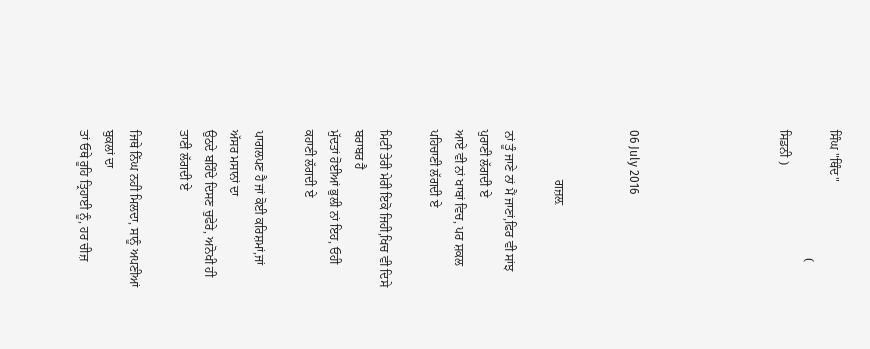ਸਿੰਘ "ਥਿੰਦ"
                                         ( ਸਿਡਨੀ )





06 July 2016


                ਗਜ਼ਲ਼

ਨਾਂ ਤੂੰ ਜਾਣੇ ਨਾਂ ਮੈਂ ਜਾਣਾਂ,ਫਿਰ ਵੀ ਸਾਂਝ ਪੁਰਾਣੀ ਲੱਗਦੀ ਏ
ਆਏ ਵੀ ਨਾਂ ਖਾਬਾਂ ਵਿਚ, ਪਰ ਸ਼ਕਲ ਪਹਿਚਾਣੀ ਲੱਗਦੀ ਏ

ਮਿਟੀ ਤੇਰੀ ਮੇਰੀ ਇਕੋ ਜਿਹੀ,ਖਿਚ ਵੀ ਦਿਸੇ ਬਰਾਬਰ ਹੈ
ਮੁੱਦਤਾਂ ਹੋਈਆਂ ਭੁਲੀ ਨਾਂ ਇਹ, ਓਹੀ ਕਹਾਣੀ ਲੱਗਦੀ ਏ

ਪਾਗਲਪਣ ਹੈ ਜਾਂ ਕੋਈ ਕਰਿਸ਼ਮਾਂ,ਜਾਂ ਅੱਸਰ ਮਸਾਨਾਂ ਦਾ
ਉਠਦੇ ਬਹਿੰਦੇ ਦਿਸਣ ਚੁਫੇਰੇ, ਅਨੋਖੀ ਹੀ ਤਾਣੀ ਲੱਗਦੀ ਏ

ਜਿਥੇ ਨਿੱਘ ਨਹੀ ਮਿਲਦਾ, ਸਾਨੂੰ ਅਪਣੀਆਂ ਬੁਕਲਾਂ ਦਾ
ਤਾਂ ਓਥੇ ਰੂਹਿ ਤ੍ਰਿਹਾਈ ਨੂੰ, ਹਰ ਚੀਜ਼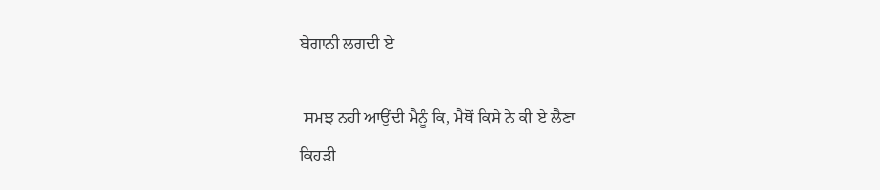ਬੇਗਾਨੀ ਲਗਦੀ ਏ

 ਸਮਝ ਨਹੀ ਆਉਂਦੀ ਮੈਨੂੰ ਕਿ, ਮੈਥੋਂ ਕਿਸੇ ਨੇ ਕੀ ਏ ਲੈਣਾ
ਕਿਹੜੀ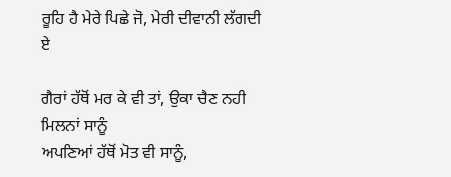ਰੂਹਿ ਹੈ ਮੇਰੇ ਪਿਛੇ ਜੋ, ਮੇਰੀ ਦੀਵਾਨੀ ਲੱਗਦੀ ਏ

ਗੈਰਾਂ ਹੱਥੋਂ ਮਰ ਕੇ ਵੀ ਤਾਂ, ਉਕਾ ਚੈਣ ਨਹੀ ਮਿਲਨਾਂ ਸਾਨੂੰ
ਅਪਣਿਆਂ ਹੱਥੋਂ ਮੋਤ ਵੀ ਸਾਨੂੰ,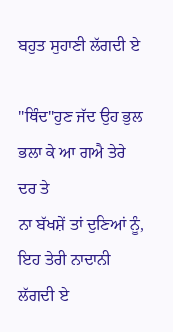ਬਹੁਤ ਸੁਹਾਣੀ ਲੱਗਦੀ ਏ

"ਥਿੰਦ"ਹੁਣ ਜੱਦ ਉਹ ਭੁਲ ਭਲਾ ਕੇ ਆ ਗਐ ਤੇਰੇ ਦਰ ਤੇ
ਨਾ ਬੱਖਸ਼ੇਂ ਤਾਂ ਦੁਣਿਆਂ ਨੂੰ, ਇਹ ਤੇਰੀ ਨਾਦਾਨੀ ਲੱਗਦੀ ਏ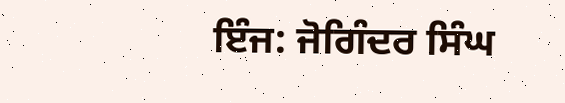ਇੰਜ: ਜੋਗਿੰਦਰ ਸਿੰਘ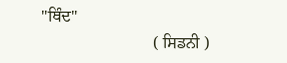"ਥਿੰਦ"
                           ( ਸਿਡਨੀ )